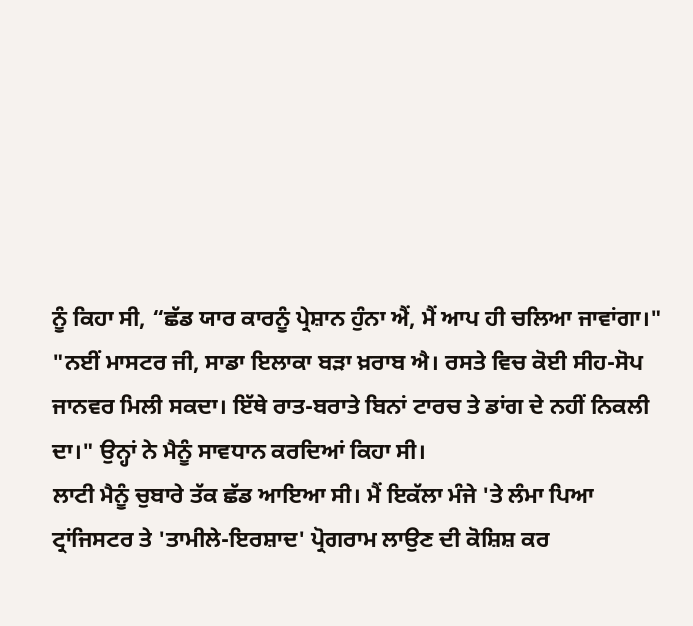ਨੂੰ ਕਿਹਾ ਸੀ, “ਛੱਡ ਯਾਰ ਕਾਰਨੂੰ ਪ੍ਰੇਸ਼ਾਨ ਹੁੰਨਾ ਐਂ, ਮੈਂ ਆਪ ਹੀ ਚਲਿਆ ਜਾਵਾਂਗਾ।"
"ਨਈਂ ਮਾਸਟਰ ਜੀ, ਸਾਡਾ ਇਲਾਕਾ ਬੜਾ ਖ਼ਰਾਬ ਐ। ਰਸਤੇ ਵਿਚ ਕੋਈ ਸੀਹ-ਸੋਪ ਜਾਨਵਰ ਮਿਲੀ ਸਕਦਾ। ਇੱਥੇ ਰਾਤ-ਬਰਾਤੇ ਬਿਨਾਂ ਟਾਰਚ ਤੇ ਡਾਂਗ ਦੇ ਨਹੀਂ ਨਿਕਲੀ ਦਾ।" ਉਨ੍ਹਾਂ ਨੇ ਮੈਨੂੰ ਸਾਵਧਾਨ ਕਰਦਿਆਂ ਕਿਹਾ ਸੀ।
ਲਾਟੀ ਮੈਨੂੰ ਚੁਬਾਰੇ ਤੱਕ ਛੱਡ ਆਇਆ ਸੀ। ਮੈਂ ਇਕੱਲਾ ਮੰਜੇ 'ਤੇ ਲੰਮਾ ਪਿਆ ਟ੍ਰਾਂਜਿਸਟਰ ਤੇ 'ਤਾਮੀਲੇ-ਇਰਸ਼ਾਦ' ਪ੍ਰੋਗਰਾਮ ਲਾਉਣ ਦੀ ਕੋਸ਼ਿਸ਼ ਕਰ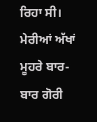ਰਿਹਾ ਸੀ। ਮੇਰੀਆਂ ਅੱਖਾਂ ਮੂਹਰੇ ਬਾਰ-ਬਾਰ ਗੋਰੀ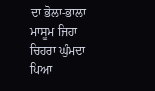ਦਾ ਭੋਲਾ-ਭਾਲਾ ਮਾਸੂਮ ਜਿਹਾ ਚਿਹਰਾ ਘੁੰਮਦਾ ਪਿਆ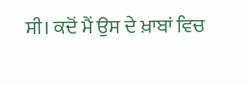ਸੀ। ਕਦੋਂ ਮੈਂ ਉਸ ਦੇ ਖ਼ਾਬਾਂ ਵਿਚ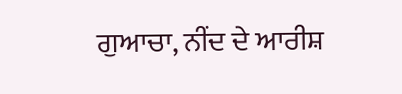ਗੁਆਚਾ, ਨੀਂਦ ਦੇ ਆਰੀਸ਼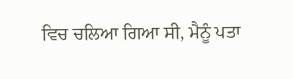ਵਿਚ ਚਲਿਆ ਗਿਆ ਸੀ, ਮੈਨੂੰ ਪਤਾ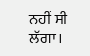ਨਹੀਂ ਸੀ ਲੱਗਾ।